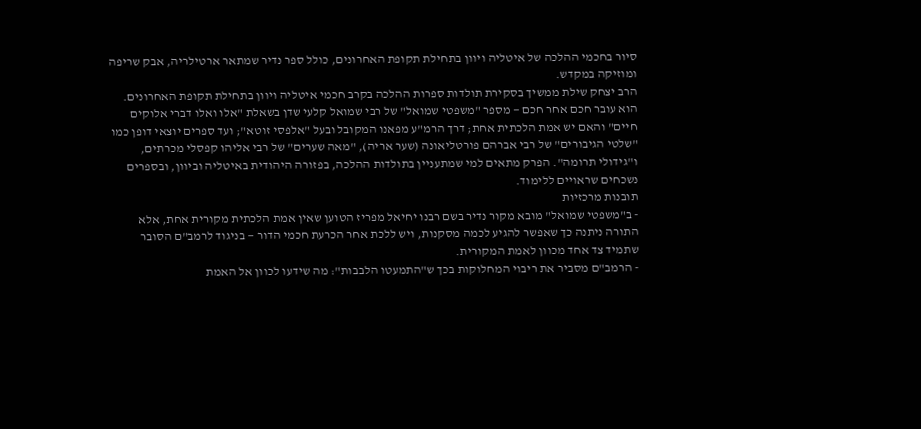סיור בחכמי ההלכה של איטליה ויוון בתחילת תקופת האחרונים, כולל ספר נדיר שמתאר ארטילריה, אבק שריפה ומוזיקה במקדש.
הרב יצחק שילת ממשיך בסקירת תולדות ספרות ההלכה בקרב חכמי איטליה ויוון בתחילת תקופת האחרונים. הוא עובר חכם אחר חכם — מספר "משפטי שמואל" של רבי שמואל קלעי שדן בשאלת "אלו ואלו דברי אלוקים חיים" והאם יש אמת הלכתית אחת; דרך הרמ"ע מפאנו המקובל ובעל "אלפסי זוטא"; ועד ספרים יוצאי דופן כמו "שלטי הגיבורים" של רבי אברהם פורטליאונה (שער אריה), "מאה שערים" של רבי אליהו קפסלי מכרתים, ו"גידולי תרומה". הפרק מתאים למי שמתעניין בתולדות ההלכה, בפזורה היהודית באיטליה וביוון, ובספרים נשכחים שראויים ללימוד.
תובנות מרכזיות
- ב"משפטי שמואל" מובא מקור נדיר בשם רבנו יחיאל מפריז הטוען שאין אמת הלכתית מקורית אחת, אלא התורה ניתנה כך שאפשר להגיע לכמה מסקנות, ויש ללכת אחר הכרעת חכמי הדור — בניגוד לרמב"ם הסובר שתמיד צד אחד מכוון לאמת המקורית.
- הרמב"ם מסביר את ריבוי המחלוקות בכך ש"התמעטו הלבבות": מה שידעו לכוון אל האמת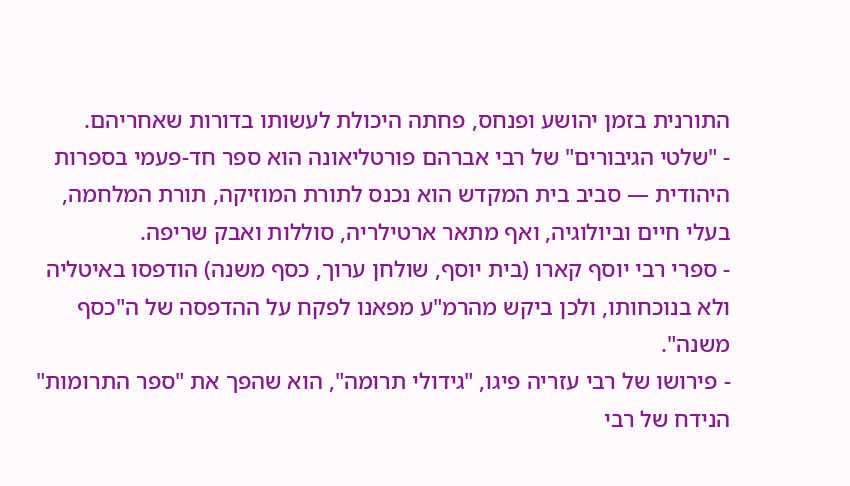התורנית בזמן יהושע ופנחס, פחתה היכולת לעשותו בדורות שאחריהם.
- "שלטי הגיבורים" של רבי אברהם פורטליאונה הוא ספר חד-פעמי בספרות היהודית — סביב בית המקדש הוא נכנס לתורת המוזיקה, תורת המלחמה, בעלי חיים וביולוגיה, ואף מתאר ארטילריה, סוללות ואבק שריפה.
- ספרי רבי יוסף קארו (בית יוסף, שולחן ערוך, כסף משנה) הודפסו באיטליה ולא בנוכחותו, ולכן ביקש מהרמ"ע מפאנו לפקח על ההדפסה של ה"כסף משנה".
- פירושו של רבי עזריה פיגו, "גידולי תרומה", הוא שהפך את "ספר התרומות" הנידח של רבי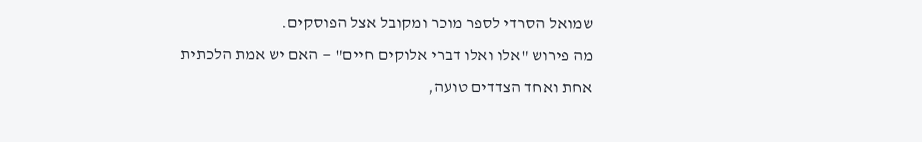שמואל הסרדי לספר מוכר ומקובל אצל הפוסקים.
מה פירוש "אלו ואלו דברי אלוקים חיים" — האם יש אמת הלכתית אחת ואחד הצדדים טועה,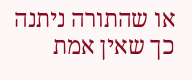או שהתורה ניתנה כך שאין אמת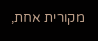מקורית אחת,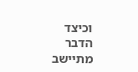וכיצד הדבר מתיישב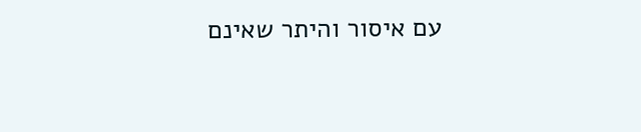עם איסור והיתר שאינם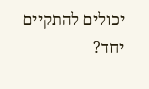יכולים להתקיים יחד?